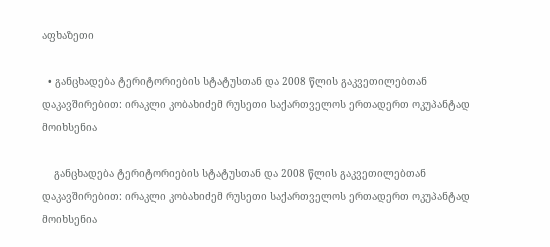აფხაზეთი

  • განცხადება ტერიტორიების სტატუსთან და 2008 წლის გაკვეთილებთან დაკავშირებით: ირაკლი კობახიძემ რუსეთი საქართველოს ერთადერთ ოკუპანტად მოიხსენია

    განცხადება ტერიტორიების სტატუსთან და 2008 წლის გაკვეთილებთან დაკავშირებით: ირაკლი კობახიძემ რუსეთი საქართველოს ერთადერთ ოკუპანტად მოიხსენია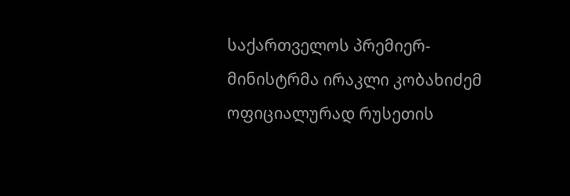საქართველოს პრემიერ-მინისტრმა ირაკლი კობახიძემ ოფიციალურად რუსეთის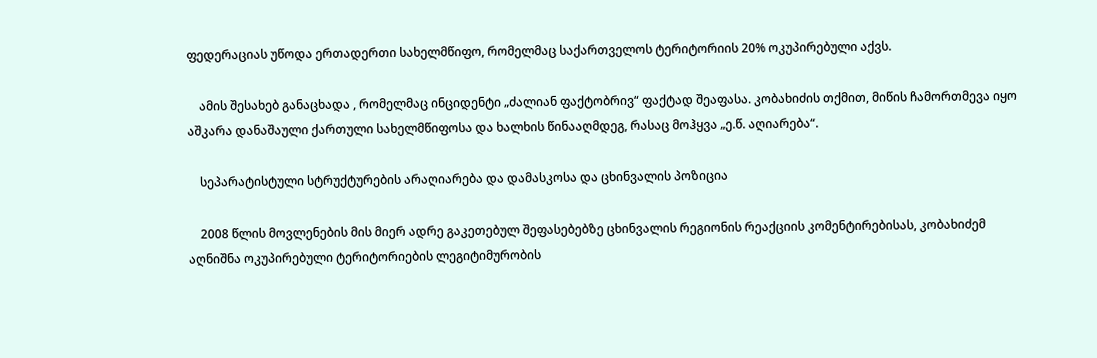ფედერაციას უწოდა ერთადერთი სახელმწიფო, რომელმაც საქართველოს ტერიტორიის 20% ოკუპირებული აქვს.

    ამის შესახებ განაცხადა , რომელმაც ინციდენტი „ძალიან ფაქტობრივ“ ფაქტად შეაფასა. კობახიძის თქმით, მიწის ჩამორთმევა იყო აშკარა დანაშაული ქართული სახელმწიფოსა და ხალხის წინააღმდეგ, რასაც მოჰყვა „ე.წ. აღიარება“.

    სეპარატისტული სტრუქტურების არაღიარება და დამასკოსა და ცხინვალის პოზიცია

    2008 წლის მოვლენების მის მიერ ადრე გაკეთებულ შეფასებებზე ცხინვალის რეგიონის რეაქციის კომენტირებისას, კობახიძემ აღნიშნა ოკუპირებული ტერიტორიების ლეგიტიმურობის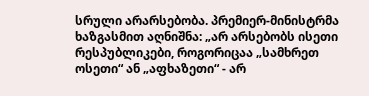სრული არარსებობა. პრემიერ-მინისტრმა ხაზგასმით აღნიშნა: „არ არსებობს ისეთი რესპუბლიკები, როგორიცაა „სამხრეთ ოსეთი“ ან „აფხაზეთი“ - არ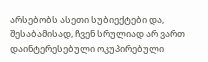არსებობს ასეთი სუბიექტები და, შესაბამისად, ჩვენ სრულიად არ ვართ დაინტერესებული ოკუპირებული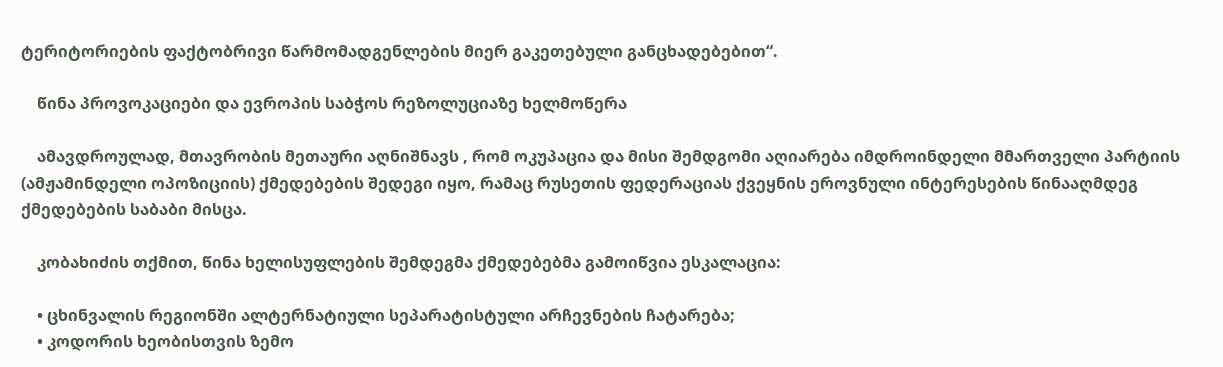ტერიტორიების ფაქტობრივი წარმომადგენლების მიერ გაკეთებული განცხადებებით“.

    წინა პროვოკაციები და ევროპის საბჭოს რეზოლუციაზე ხელმოწერა

    ამავდროულად, მთავრობის მეთაური აღნიშნავს , რომ ოკუპაცია და მისი შემდგომი აღიარება იმდროინდელი მმართველი პარტიის (ამჟამინდელი ოპოზიციის) ქმედებების შედეგი იყო, რამაც რუსეთის ფედერაციას ქვეყნის ეროვნული ინტერესების წინააღმდეგ ქმედებების საბაბი მისცა.

    კობახიძის თქმით, წინა ხელისუფლების შემდეგმა ქმედებებმა გამოიწვია ესკალაცია:

    • ცხინვალის რეგიონში ალტერნატიული სეპარატისტული არჩევნების ჩატარება;
    • კოდორის ხეობისთვის ზემო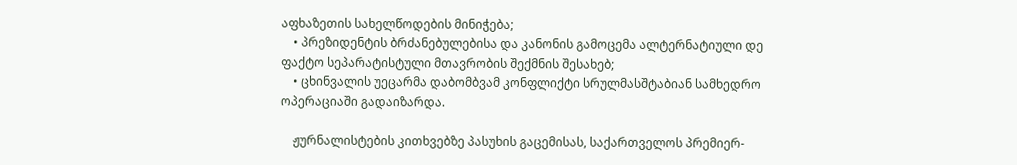აფხაზეთის სახელწოდების მინიჭება;
    • პრეზიდენტის ბრძანებულებისა და კანონის გამოცემა ალტერნატიული დე ფაქტო სეპარატისტული მთავრობის შექმნის შესახებ;
    • ცხინვალის უეცარმა დაბომბვამ კონფლიქტი სრულმასშტაბიან სამხედრო ოპერაციაში გადაიზარდა.

    ჟურნალისტების კითხვებზე პასუხის გაცემისას, საქართველოს პრემიერ-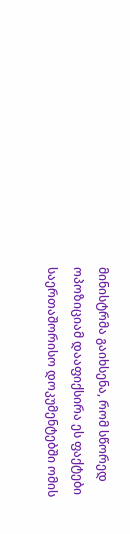მინისტრმა გაიხსენა, რომ სწორედ ოპოზიციამ დააფიქსირა ეს ფაქტები საერთაშორისო დოკუმენტებში ომის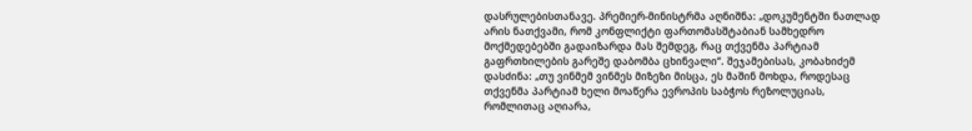დასრულებისთანავე. პრემიერ-მინისტრმა აღნიშნა: „დოკუმენტში ნათლად არის ნათქვამი, რომ კონფლიქტი ფართომასშტაბიან სამხედრო მოქმედებებში გადაიზარდა მას შემდეგ, რაც თქვენმა პარტიამ გაფრთხილების გარეშე დაბომბა ცხინვალი“. შეჯამებისას, კობახიძემ დასძინა: „თუ ვინმემ ვინმეს მიზეზი მისცა, ეს მაშინ მოხდა, როდესაც თქვენმა პარტიამ ხელი მოაწერა ევროპის საბჭოს რეზოლუციას, რომლითაც აღიარა,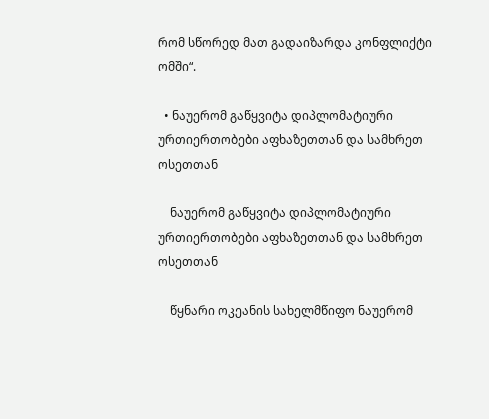რომ სწორედ მათ გადაიზარდა კონფლიქტი ომში“.

  • ნაუერომ გაწყვიტა დიპლომატიური ურთიერთობები აფხაზეთთან და სამხრეთ ოსეთთან

    ნაუერომ გაწყვიტა დიპლომატიური ურთიერთობები აფხაზეთთან და სამხრეთ ოსეთთან

    წყნარი ოკეანის სახელმწიფო ნაუერომ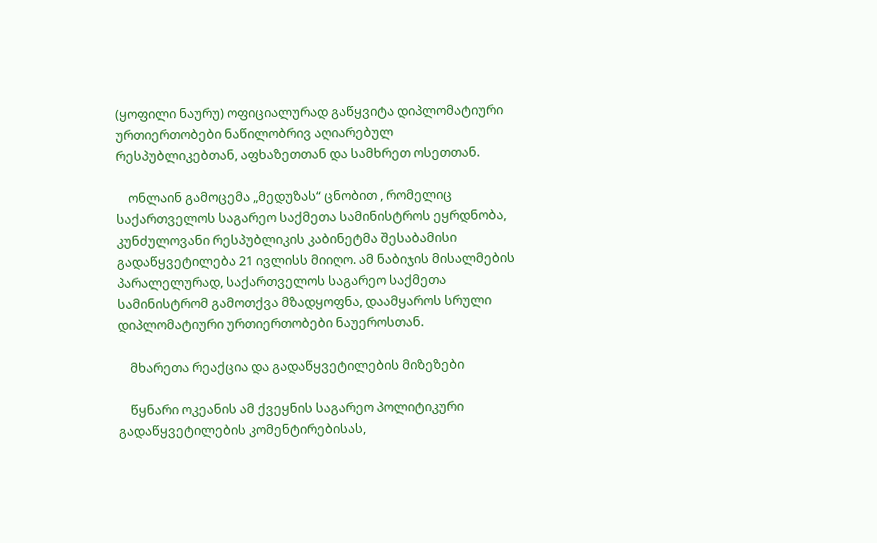(ყოფილი ნაურუ) ოფიციალურად გაწყვიტა დიპლომატიური ურთიერთობები ნაწილობრივ აღიარებულ რესპუბლიკებთან, აფხაზეთთან და სამხრეთ ოსეთთან.

    ონლაინ გამოცემა „მედუზას“ ცნობით , რომელიც საქართველოს საგარეო საქმეთა სამინისტროს ეყრდნობა, კუნძულოვანი რესპუბლიკის კაბინეტმა შესაბამისი გადაწყვეტილება 21 ივლისს მიიღო. ამ ნაბიჯის მისალმების პარალელურად, საქართველოს საგარეო საქმეთა სამინისტრომ გამოთქვა მზადყოფნა, დაამყაროს სრული დიპლომატიური ურთიერთობები ნაუეროსთან.

    მხარეთა რეაქცია და გადაწყვეტილების მიზეზები

    წყნარი ოკეანის ამ ქვეყნის საგარეო პოლიტიკური გადაწყვეტილების კომენტირებისას,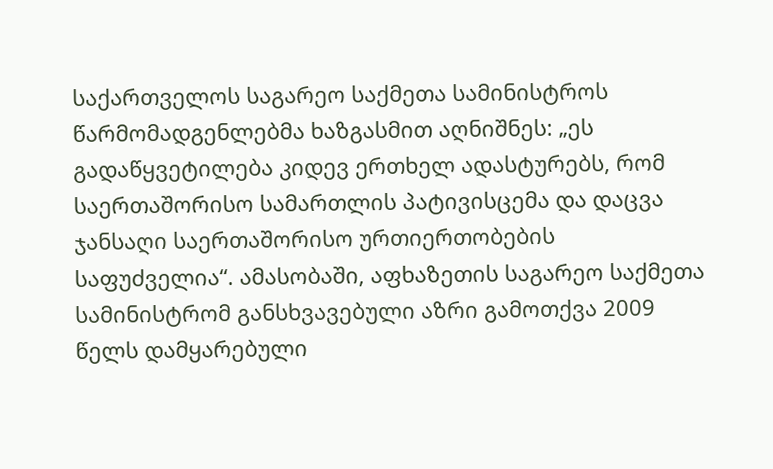საქართველოს საგარეო საქმეთა სამინისტროს წარმომადგენლებმა ხაზგასმით აღნიშნეს: „ეს გადაწყვეტილება კიდევ ერთხელ ადასტურებს, რომ საერთაშორისო სამართლის პატივისცემა და დაცვა ჯანსაღი საერთაშორისო ურთიერთობების საფუძველია“. ამასობაში, აფხაზეთის საგარეო საქმეთა სამინისტრომ განსხვავებული აზრი გამოთქვა 2009 წელს დამყარებული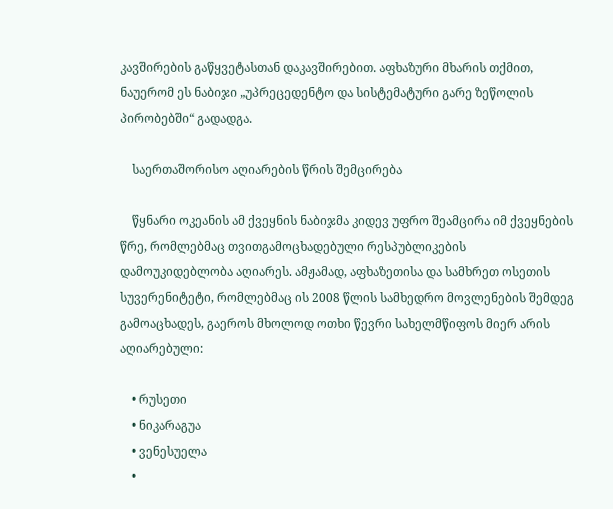კავშირების გაწყვეტასთან დაკავშირებით. აფხაზური მხარის თქმით, ნაუერომ ეს ნაბიჯი „უპრეცედენტო და სისტემატური გარე ზეწოლის პირობებში“ გადადგა.

    საერთაშორისო აღიარების წრის შემცირება

    წყნარი ოკეანის ამ ქვეყნის ნაბიჯმა კიდევ უფრო შეამცირა იმ ქვეყნების წრე, რომლებმაც თვითგამოცხადებული რესპუბლიკების დამოუკიდებლობა აღიარეს. ამჟამად, აფხაზეთისა და სამხრეთ ოსეთის სუვერენიტეტი, რომლებმაც ის 2008 წლის სამხედრო მოვლენების შემდეგ გამოაცხადეს, გაეროს მხოლოდ ოთხი წევრი სახელმწიფოს მიერ არის აღიარებული:

    • რუსეთი
    • ნიკარაგუა
    • ვენესუელა
    •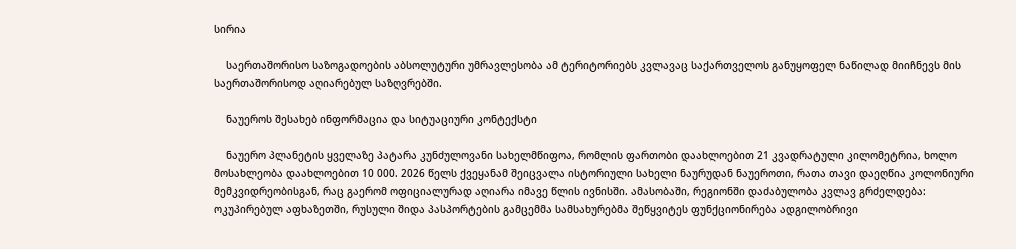სირია

    საერთაშორისო საზოგადოების აბსოლუტური უმრავლესობა ამ ტერიტორიებს კვლავაც საქართველოს განუყოფელ ნაწილად მიიჩნევს მის საერთაშორისოდ აღიარებულ საზღვრებში.

    ნაუეროს შესახებ ინფორმაცია და სიტუაციური კონტექსტი

    ნაუერო პლანეტის ყველაზე პატარა კუნძულოვანი სახელმწიფოა, რომლის ფართობი დაახლოებით 21 კვადრატული კილომეტრია, ხოლო მოსახლეობა დაახლოებით 10 000. 2026 წელს ქვეყანამ შეიცვალა ისტორიული სახელი ნაურუდან ნაუეროთი, რათა თავი დაეღწია კოლონიური მემკვიდრეობისგან, რაც გაერომ ოფიციალურად აღიარა იმავე წლის ივნისში. ამასობაში, რეგიონში დაძაბულობა კვლავ გრძელდება: ოკუპირებულ აფხაზეთში, რუსული შიდა პასპორტების გამცემმა სამსახურებმა შეწყვიტეს ფუნქციონირება ადგილობრივი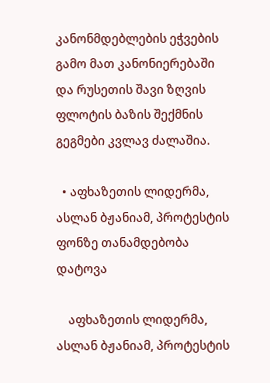კანონმდებლების ეჭვების გამო მათ კანონიერებაში და რუსეთის შავი ზღვის ფლოტის ბაზის შექმნის გეგმები კვლავ ძალაშია.

  • აფხაზეთის ლიდერმა, ასლან ბჟანიამ, პროტესტის ფონზე თანამდებობა დატოვა

    აფხაზეთის ლიდერმა, ასლან ბჟანიამ, პროტესტის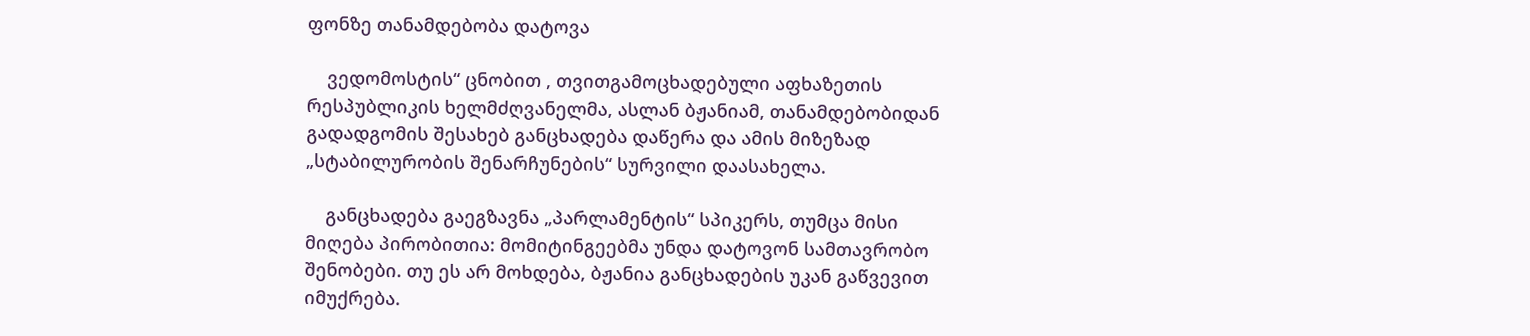ფონზე თანამდებობა დატოვა

    ვედომოსტის“ ცნობით , თვითგამოცხადებული აფხაზეთის რესპუბლიკის ხელმძღვანელმა, ასლან ბჟანიამ, თანამდებობიდან გადადგომის შესახებ განცხადება დაწერა და ამის მიზეზად „სტაბილურობის შენარჩუნების“ სურვილი დაასახელა.

    განცხადება გაეგზავნა „პარლამენტის“ სპიკერს, თუმცა მისი მიღება პირობითია: მომიტინგეებმა უნდა დატოვონ სამთავრობო შენობები. თუ ეს არ მოხდება, ბჟანია განცხადების უკან გაწვევით იმუქრება.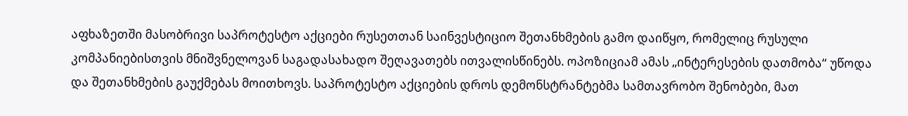აფხაზეთში მასობრივი საპროტესტო აქციები რუსეთთან საინვესტიციო შეთანხმების გამო დაიწყო, რომელიც რუსული კომპანიებისთვის მნიშვნელოვან საგადასახადო შეღავათებს ითვალისწინებს. ოპოზიციამ ამას „ინტერესების დათმობა“ უწოდა და შეთანხმების გაუქმებას მოითხოვს. საპროტესტო აქციების დროს დემონსტრანტებმა სამთავრობო შენობები, მათ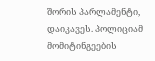შორის პარლამენტი, დაიკავეს. პოლიციამ მომიტინგეების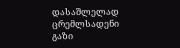დასაშლელად ცრემლსადენი გაზი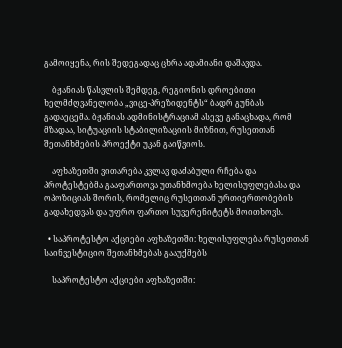გამოიყენა, რის შედეგადაც ცხრა ადამიანი დაშავდა.

    ბჟანიას წასვლის შემდეგ, რეგიონის დროებითი ხელმძღვანელობა „ვიცე-პრეზიდენტს“ ბადრ გუნბას გადაეცემა. ბჟანიას ადმინისტრაციამ ასევე განაცხადა, რომ მზადაა, სიტუაციის სტაბილიზაციის მიზნით, რუსეთთან შეთანხმების პროექტი უკან გაიწვიოს.

    აფხაზეთში ვითარება კვლავ დაძაბული რჩება და პროტესტებმა გააფართოვა უთანხმოება ხელისუფლებასა და ოპოზიციას შორის, რომელიც რუსეთთან ურთიერთობების გადახედვას და უფრო ფართო სუვერენიტეტს მოითხოვს.

  • საპროტესტო აქციები აფხაზეთში: ხელისუფლება რუსეთთან საინვესტიციო შეთანხმებას გააუქმებს

    საპროტესტო აქციები აფხაზეთში: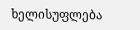ხელისუფლება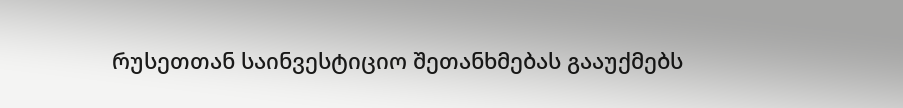რუსეთთან საინვესტიციო შეთანხმებას გააუქმებს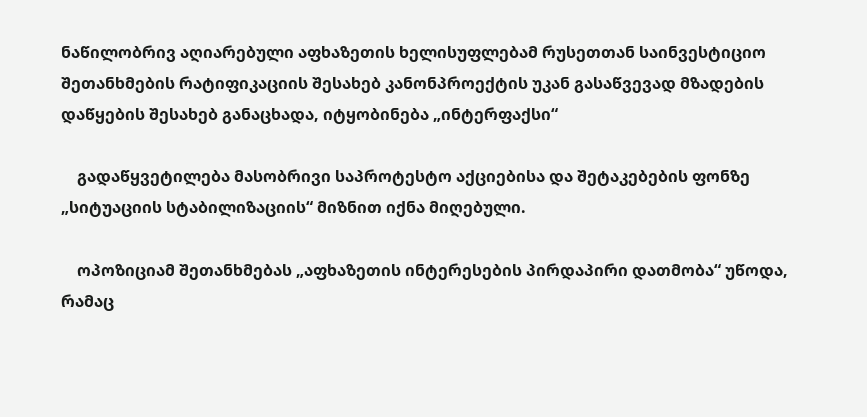ნაწილობრივ აღიარებული აფხაზეთის ხელისუფლებამ რუსეთთან საინვესტიციო შეთანხმების რატიფიკაციის შესახებ კანონპროექტის უკან გასაწვევად მზადების დაწყების შესახებ განაცხადა, იტყობინება „ინტერფაქსი“

    გადაწყვეტილება მასობრივი საპროტესტო აქციებისა და შეტაკებების ფონზე „სიტუაციის სტაბილიზაციის“ მიზნით იქნა მიღებული.

    ოპოზიციამ შეთანხმებას „აფხაზეთის ინტერესების პირდაპირი დათმობა“ უწოდა, რამაც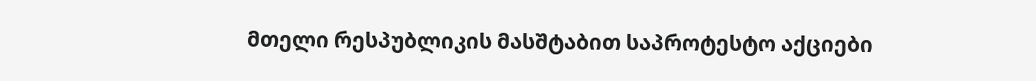მთელი რესპუბლიკის მასშტაბით საპროტესტო აქციები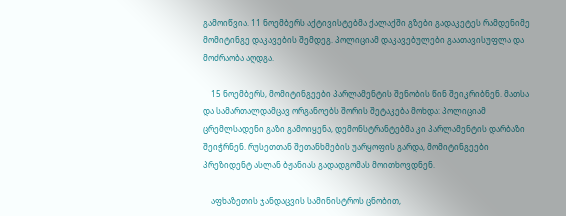გამოიწვია. 11 ნოემბერს აქტივისტებმა ქალაქში გზები გადაკეტეს რამდენიმე მომიტინგე დაკავების შემდეგ. პოლიციამ დაკავებულები გაათავისუფლა და მოძრაობა აღდგა.

    15 ნოემბერს, მომიტინგეები პარლამენტის შენობის წინ შეიკრიბნენ. მათსა და სამართალდამცავ ორგანოებს შორის შეტაკება მოხდა: პოლიციამ ცრემლსადენი გაზი გამოიყენა, დემონსტრანტებმა კი პარლამენტის დარბაზი შეიჭრნენ. რუსეთთან შეთანხმების უარყოფის გარდა, მომიტინგეები პრეზიდენტ ასლან ბჟანიას გადადგომას მოითხოვდნენ.

    აფხაზეთის ჯანდაცვის სამინისტროს ცნობით,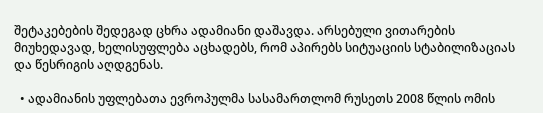შეტაკებების შედეგად ცხრა ადამიანი დაშავდა. არსებული ვითარების მიუხედავად, ხელისუფლება აცხადებს, რომ აპირებს სიტუაციის სტაბილიზაციას და წესრიგის აღდგენას.

  • ადამიანის უფლებათა ევროპულმა სასამართლომ რუსეთს 2008 წლის ომის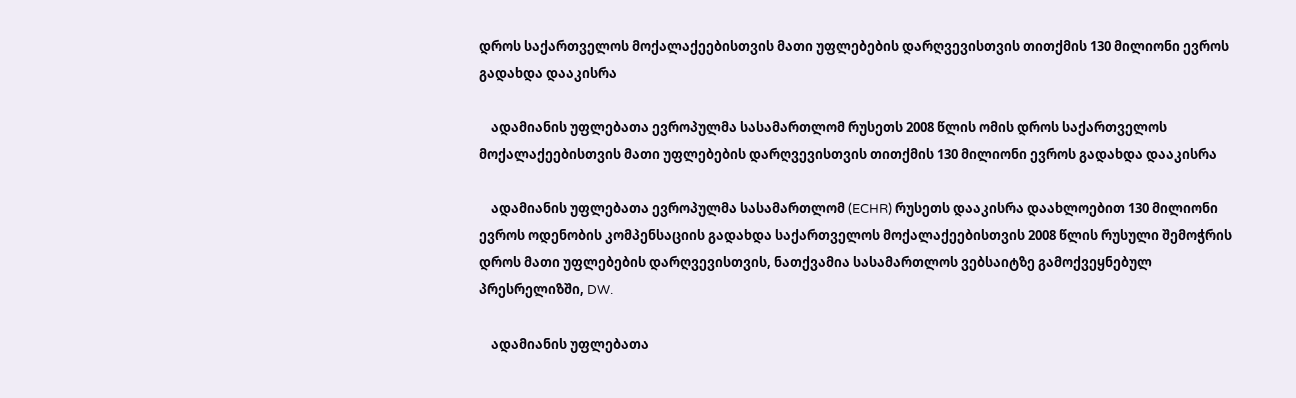დროს საქართველოს მოქალაქეებისთვის მათი უფლებების დარღვევისთვის თითქმის 130 მილიონი ევროს გადახდა დააკისრა

    ადამიანის უფლებათა ევროპულმა სასამართლომ რუსეთს 2008 წლის ომის დროს საქართველოს მოქალაქეებისთვის მათი უფლებების დარღვევისთვის თითქმის 130 მილიონი ევროს გადახდა დააკისრა

    ადამიანის უფლებათა ევროპულმა სასამართლომ (ECHR) რუსეთს დააკისრა დაახლოებით 130 მილიონი ევროს ოდენობის კომპენსაციის გადახდა საქართველოს მოქალაქეებისთვის 2008 წლის რუსული შემოჭრის დროს მათი უფლებების დარღვევისთვის, ნათქვამია სასამართლოს ვებსაიტზე გამოქვეყნებულ პრესრელიზში, DW.

    ადამიანის უფლებათა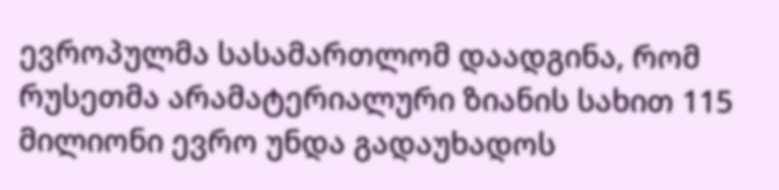ევროპულმა სასამართლომ დაადგინა, რომ რუსეთმა არამატერიალური ზიანის სახით 115 მილიონი ევრო უნდა გადაუხადოს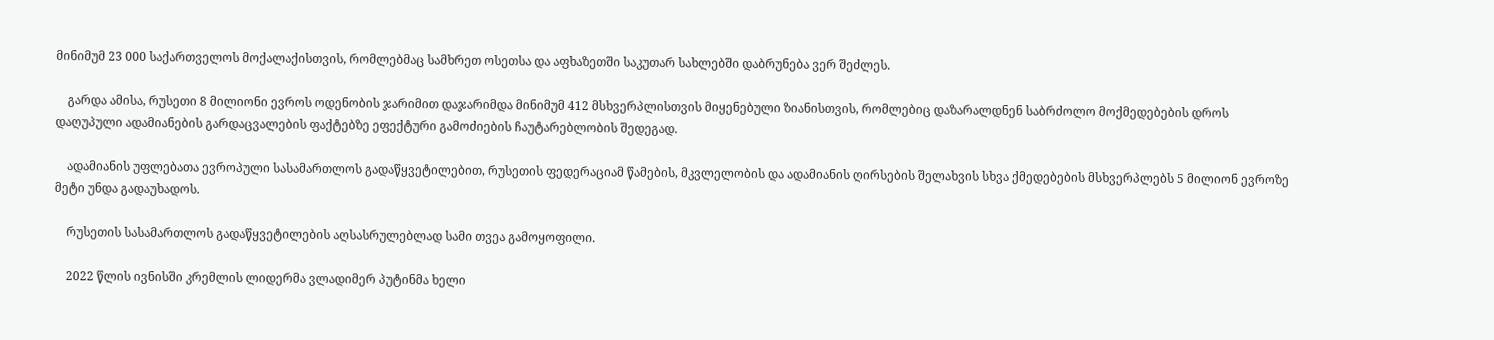მინიმუმ 23 000 საქართველოს მოქალაქისთვის, რომლებმაც სამხრეთ ოსეთსა და აფხაზეთში საკუთარ სახლებში დაბრუნება ვერ შეძლეს.

    გარდა ამისა, რუსეთი 8 მილიონი ევროს ოდენობის ჯარიმით დაჯარიმდა მინიმუმ 412 მსხვერპლისთვის მიყენებული ზიანისთვის, რომლებიც დაზარალდნენ საბრძოლო მოქმედებების დროს დაღუპული ადამიანების გარდაცვალების ფაქტებზე ეფექტური გამოძიების ჩაუტარებლობის შედეგად.

    ადამიანის უფლებათა ევროპული სასამართლოს გადაწყვეტილებით, რუსეთის ფედერაციამ წამების, მკვლელობის და ადამიანის ღირსების შელახვის სხვა ქმედებების მსხვერპლებს 5 მილიონ ევროზე მეტი უნდა გადაუხადოს.

    რუსეთის სასამართლოს გადაწყვეტილების აღსასრულებლად სამი თვეა გამოყოფილი.

    2022 წლის ივნისში კრემლის ლიდერმა ვლადიმერ პუტინმა ხელი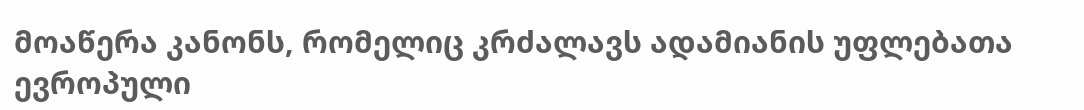მოაწერა კანონს, რომელიც კრძალავს ადამიანის უფლებათა ევროპული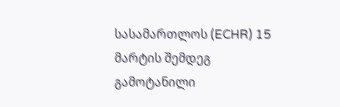სასამართლოს (ECHR) 15 მარტის შემდეგ გამოტანილი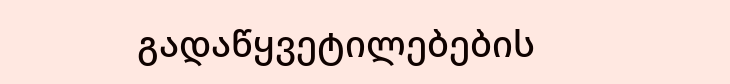გადაწყვეტილებების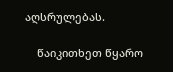აღსრულებას.

    წაიკითხეთ წყარო